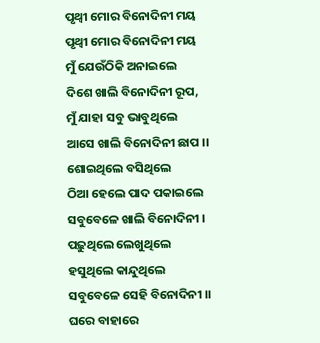ପୃଥ୍ବୀ ମୋର ବିନୋଦିନୀ ମୟ
ପୃଥ୍ବୀ ମୋର ବିନୋଦିନୀ ମୟ
ମୁଁ ଯେଉଁଠିକି ଅନାଇଲେ
ଦିଶେ ଖାଲି ବିନୋଦିନୀ ରୂପ,
ମୁଁ ଯାହା ସବୁ ଭାବୁଥିଲେ
ଆସେ ଖାଲି ବିନୋଦିନୀ ଛାପ ।।
ଶୋଇଥିଲେ ବସିଥିଲେ
ଠିଆ ହେଲେ ପାଦ ପକାଇଲେ
ସବୁବେଳେ ଖାଲି ବିନୋଦିନୀ ।
ପଢ଼ୁଥିଲେ ଲେଖୁଥିଲେ
ହସୁଥିଲେ କାନ୍ଦୁଥିଲେ
ସବୁବେଳେ ସେହି ବିନୋଦିନୀ ।।
ଘରେ ବାହାରେ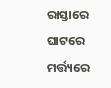ରାସ୍ତାରେ ଘାଟରେ
ମର୍ତ୍ତ୍ୟରେ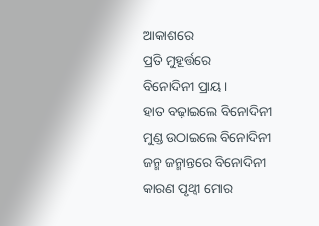ଆକାଶରେ
ପ୍ରତି ମୁହୂର୍ତ୍ତରେ
ବିନୋଦିନୀ ପ୍ରାୟ ।
ହାତ ବଢ଼ାଇଲେ ବିନୋଦିନୀ
ମୁଣ୍ଡ ଉଠାଇଲେ ବିନୋଦିନୀ
ଜନ୍ମ ଜନ୍ମାନ୍ତରେ ବିନୋଦିନୀ
କାରଣ ପୃଥ୍ବୀ ମୋର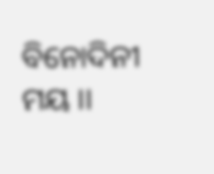ବିନୋଦିନୀ ମୟ ।।